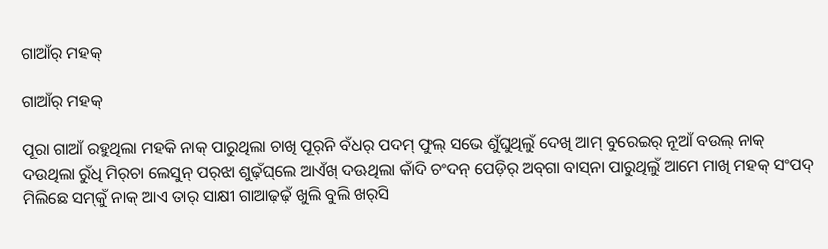ଗାଆଁର୍‌ ମହକ୍‌

ଗାଆଁର୍‌ ମହକ୍‌

ପୂରା ଗାଆଁ ରହୁଥିଲା ମହକି ନାକ୍‌ ପାରୁଥିଲା ଚାଖି ପୂର୍‌ନି ବଁଧର୍‌ ପଦମ୍‌ ଫୁଲ୍‌ ସଭେ ଶୁଁଘୁଥିଲୁଁ ଦେଖି ଆମ୍‌ ବୁରେଇର୍‌ ନୂଆଁ ବଉଲ୍‌ ନାକ୍‌ ଦଉଥିଲା ରୁଁଧି ମିର୍‌ଚା ଲେସୁନ୍‌ ପର୍‌ଝା ଶୁଢ଼ଁଘ୍‌ଲେ ଆଏଁଖ୍‌ ଦଊଥିଲା କାଁଦି ଚଂଦନ୍‌ ପେଡ଼ିର୍‌ ଅବ୍‌ଗା ବାସ୍‌ନା ପାରୁଥିଲୁଁ ଆମେ ମାଖି ମହକ୍‌ ସଂପଦ୍‌ ମିଲିଛେ ସମ୍‌କୁଁ ନାକ୍‌ ଆଏ ତାର୍‌ ସାକ୍ଷୀ ଗାଆଢ଼ଢ଼ଁ ଖୁଲି ବୁଲି ଖର୍‌ସି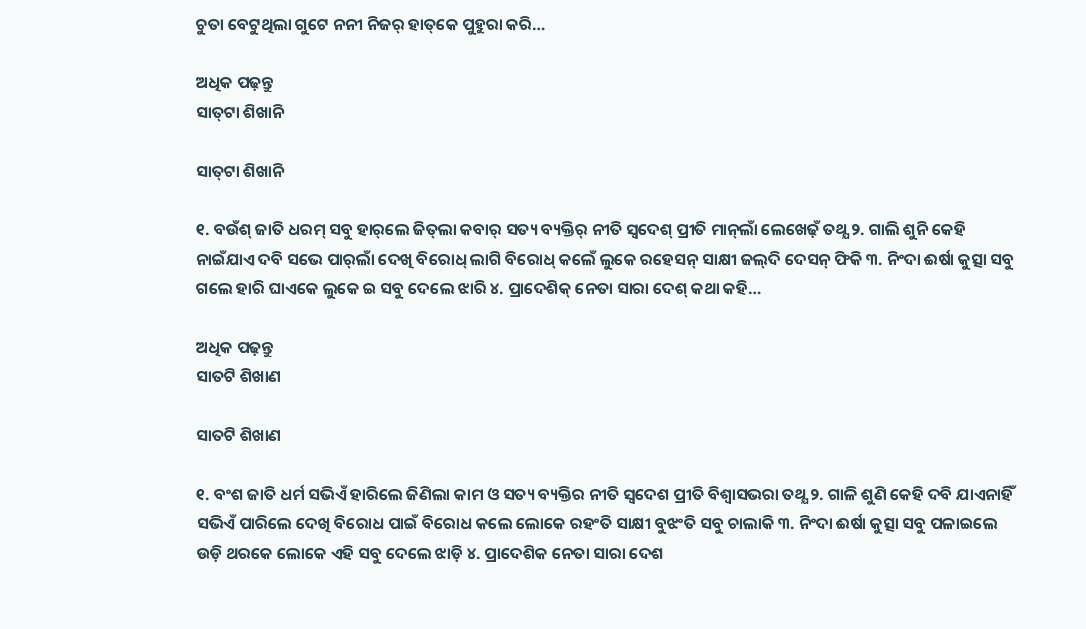ଚୁତା ବେଟୁଥିଲା ଗୁଟେ ନନୀ ନିଜର୍‌ ହାତ୍‌କେ ପୁହୁରା କରି…

ଅଧିକ ପଢ଼ନ୍ତୁ
ସାତ୍‌ଟା ଶିଖାନି

ସାତ୍‌ଟା ଶିଖାନି

୧. ବଉଁଶ୍‌ ଜାତି ଧରମ୍‌ ସବୁ ହାର୍‌ଲେ ଜିତ୍‌ଲା କବାର୍‌ ସତ୍ୟ ବ୍ୟକ୍ତିର୍‌ ନୀତି ସ୍ବଦେଶ୍‌ ପ୍ରୀତି ମାନ୍‌ଲାଁ ଲେଖେଢ଼ଁ ତଥ୍ଯ ୨. ଗାଲି ଶୁନି କେହି ନାଇଁଯାଏ ଦବି ସଭେ ପାର୍‌ଲାଁ ଦେଖି ବିରୋଧ୍‌ ଲାଗି ବିରୋଧ୍‌ କଲେଁ ଲୁକେ ରହେସନ୍‌ ସାକ୍ଷୀ ଜଲ୍‌ଦି ଦେସନ୍‌ ଫିକି ୩. ନିଂଦା ଈର୍ଷା କୁତ୍ସା ସବୁ ଗଲେ ହାରି ଘାଏକେ ଲୁକେ ଇ ସବୁ ଦେଲେ ଝାରି ୪. ପ୍ରାଦେଶିକ୍‌ ନେତା ସାରା ଦେଶ୍‌ କଥା କହି…

ଅଧିକ ପଢ଼ନ୍ତୁ
ସାତଟି ଶିଖାଣ

ସାତଟି ଶିଖାଣ

୧. ବଂଶ ଜାତି ଧର୍ମ ସଭିଏଁ ହାରିଲେ ଜିଣିଲା କାମ ଓ ସତ୍ୟ ବ୍ୟକ୍ତିର ନୀତି ସ୍ବଦେଶ ପ୍ରୀତି ବିଶ୍ବାସଭରା ତଥ୍ଯ ୨. ଗାଳି ଶୁଣି କେହି ଦବି ଯାଏନାହିଁ ସଭିଏଁ ପାରିଲେ ଦେଖି ବିରୋଧ ପାଇଁ ବିରୋଧ କଲେ ଲୋକେ ରହଂତି ସାକ୍ଷୀ ବୁଝଂତି ସବୁ ଚାଲାକି ୩. ନିଂଦା ଈର୍ଷା କୁତ୍ସା ସବୁ ପଳାଇଲେ ଉଡ଼ି ଥରକେ ଲୋକେ ଏହି ସବୁ ଦେଲେ ଝାଡ଼ି ୪. ପ୍ରାଦେଶିକ ନେତା ସାରା ଦେଶ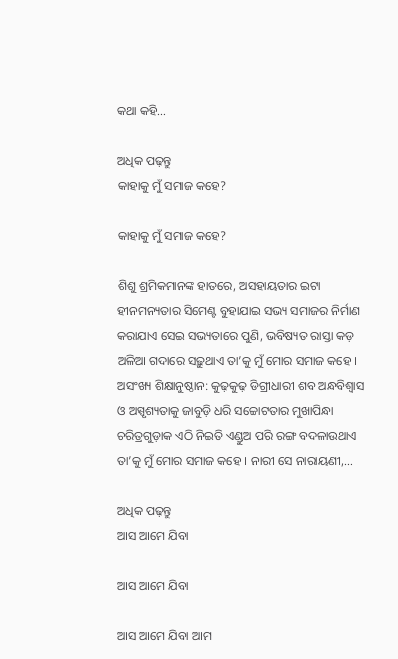କଥା କହି…

ଅଧିକ ପଢ଼ନ୍ତୁ
କାହାକୁ ମୁଁ ସମାଜ କହେ?

କାହାକୁ ମୁଁ ସମାଜ କହେ?

ଶିଶୁ ଶ୍ରମିକମାନଙ୍କ ହାତରେ, ଅସହାୟତାର ଇଟା ହୀନମନ୍ୟତାର ସିମେଣ୍ଟ ବୁହାଯାଇ ସଭ୍ୟ ସମାଜର ନିର୍ମାଣ କରାଯାଏ ସେଇ ସଭ୍ୟତାରେ ପୁଣି, ଭବିଷ୍ୟତ ରାସ୍ତା କଡ଼ ଅଳିଆ ଗଦାରେ ସଢ଼ୁଥାଏ ତା’କୁ ମୁଁ ମୋର ସମାଜ କହେ । ଅସଂଖ୍ୟ ଶିକ୍ଷାନୁଷ୍ଠାନ: କୁଢ଼କୁଢ଼ ଡିଗ୍ରୀଧାରୀ ଶବ ଅନ୍ଧବିଶ୍ୱାସ ଓ ଅସ୍ପୃଶ୍ୟତାକୁ ଜାବୁଡ଼ି ଧରି ସଚ୍ଚୋଟତାର ମୁଖାପିନ୍ଧା ଚରିତ୍ରଗୁଡ଼ାକ ଏଠି ନିଇତି ଏଣ୍ଡୁଅ ପରି ରଙ୍ଗ ବଦଳାଉଥାଏ ତା’କୁ ମୁଁ ମୋର ସମାଜ କହେ । ନାରୀ ସେ ନାରାୟଣୀ,…

ଅଧିକ ପଢ଼ନ୍ତୁ
ଆସ ଆମେ ଯିବା

ଆସ ଆମେ ଯିବା

ଆସ ଆମେ ଯିବା ଆମ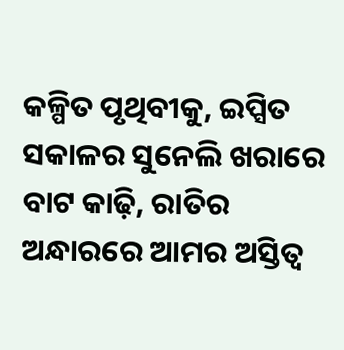କଳ୍ପିତ ପୃଥିବୀକୁ, ଇପ୍ସିତ ସକାଳର ସୁନେଲି ଖରାରେ ବାଟ କାଢ଼ି, ରାତିର ଅନ୍ଧାରରେ ଆମର ଅସ୍ତିତ୍ବ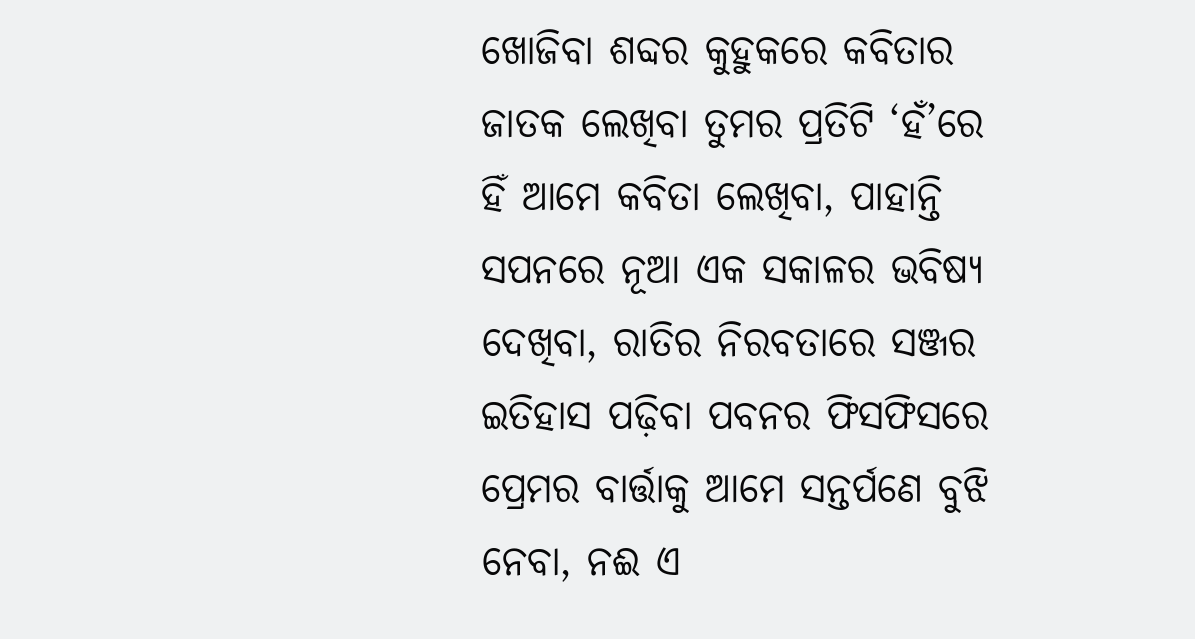ଖୋଜିବା ଶବ୍ଦର କୁହୁକରେ କବିତାର ଜାତକ ଲେଖିବା ତୁମର ପ୍ରତିଟି ‘ହଁ’ରେ ହିଁ ଆମେ କବିତା ଲେଖିବା, ପାହାନ୍ତି ସପନରେ ନୂଆ ଏକ ସକାଳର ଭବିଷ୍ୟ ଦେଖିବା, ରାତିର ନିରବତାରେ ସଞ୍ଜର ଇତିହାସ ପଢ଼ିବା ପବନର ଫିସଫିସରେ ପ୍ରେମର ବାର୍ତ୍ତାକୁ ଆମେ ସନ୍ତର୍ପଣେ ବୁଝି ନେବା, ନଈ ଏ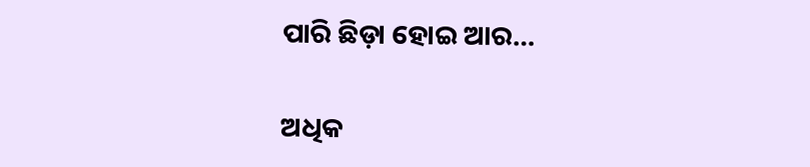ପାରି ଛିଡ଼ା ହୋଇ ଆର…

ଅଧିକ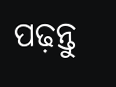ପଢ଼ନ୍ତୁ